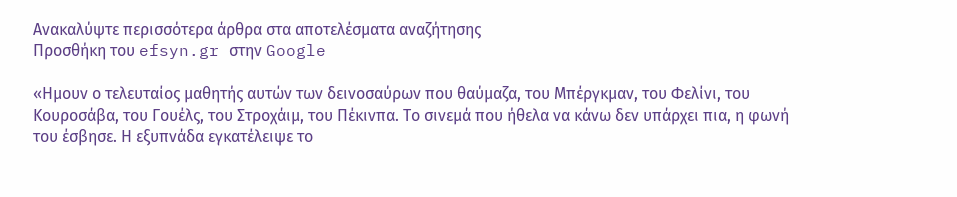Ανακαλύψτε περισσότερα άρθρα στα αποτελέσματα αναζήτησης
Προσθήκη του efsyn.gr στην Google

«Ημουν ο τελευταίος μαθητής αυτών των δεινοσαύρων που θαύμαζα, του Μπέργκμαν, του Φελίνι, του Κουροσάβα, του Γουέλς, του Στροχάιμ, του Πέκινπα. Το σινεμά που ήθελα να κάνω δεν υπάρχει πια, η φωνή του έσβησε. Η εξυπνάδα εγκατέλειψε το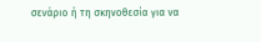σενάριο ή τη σκηνοθεσία για να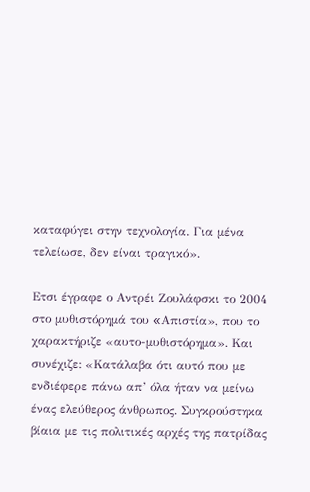καταφύγει στην τεχνολογία. Για μένα τελείωσε, δεν είναι τραγικό».

Ετσι έγραφε ο Αντρέι Ζουλάφσκι το 2004 στο μυθιστόρημά του «Aπιστία», που το χαρακτήριζε «αυτο-μυθιστόρημα». Και συνέχιζε: «Κατάλαβα ότι αυτό που με ενδιέφερε πάνω απ’ όλα ήταν να μείνω ένας ελεύθερος άνθρωπος. Συγκρούστηκα βίαια με τις πολιτικές αρχές της πατρίδας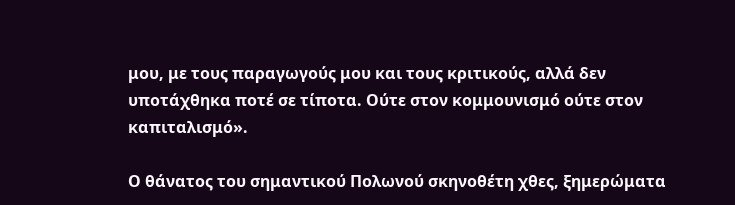μου, με τους παραγωγούς μου και τους κριτικούς, αλλά δεν υποτάχθηκα ποτέ σε τίποτα. Ούτε στον κομμουνισμό ούτε στον καπιταλισμό».

Ο θάνατος του σημαντικού Πολωνού σκηνοθέτη χθες, ξημερώματα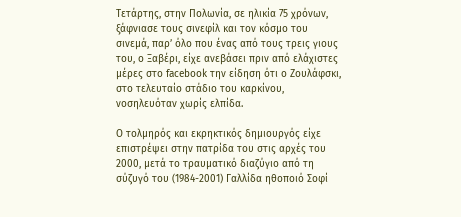Τετάρτης, στην Πολωνία, σε ηλικία 75 χρόνων, ξάφνιασε τους σινεφίλ και τον κόσμο του σινεμά, παρ’ όλο που ένας από τους τρεις γιους του, ο Ξαβέρι, είχε ανεβάσει πριν από ελάχιστες μέρες στο facebook την είδηση ότι ο Ζουλάφσκι, στο τελευταίο στάδιο του καρκίνου, νοσηλευόταν χωρίς ελπίδα.

Ο τολμηρός και εκρηκτικός δημιουργός είχε επιστρέψει στην πατρίδα του στις αρχές του 2000, μετά το τραυματικό διαζύγιο από τη σύζυγό του (1984-2001) Γαλλίδα ηθοποιό Σοφί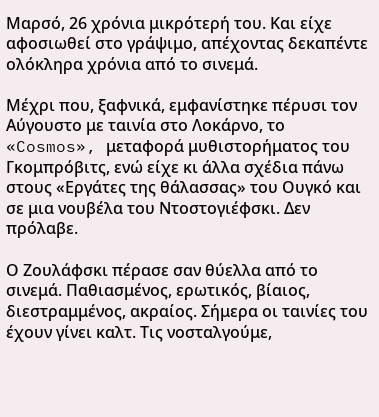Μαρσό, 26 χρόνια μικρότερή του. Και είχε αφοσιωθεί στο γράψιμο, απέχοντας δεκαπέντε ολόκληρα χρόνια από το σινεμά.

Μέχρι που, ξαφνικά, εμφανίστηκε πέρυσι τον Αύγουστο με ταινία στο Λοκάρνο, το «Cosmos», μεταφορά μυθιστορήματος του Γκομπρόβιτς, ενώ είχε κι άλλα σχέδια πάνω στους «Εργάτες της θάλασσας» του Ουγκό και σε μια νουβέλα του Ντοστογιέφσκι. Δεν πρόλαβε.

Ο Ζουλάφσκι πέρασε σαν θύελλα από το σινεμά. Παθιασμένος, ερωτικός, βίαιος, διεστραμμένος, ακραίος. Σήμερα οι ταινίες του έχουν γίνει καλτ. Τις νοσταλγούμε,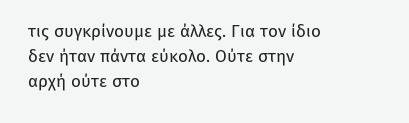τις συγκρίνουμε με άλλες. Για τον ίδιο δεν ήταν πάντα εύκολο. Ούτε στην αρχή ούτε στο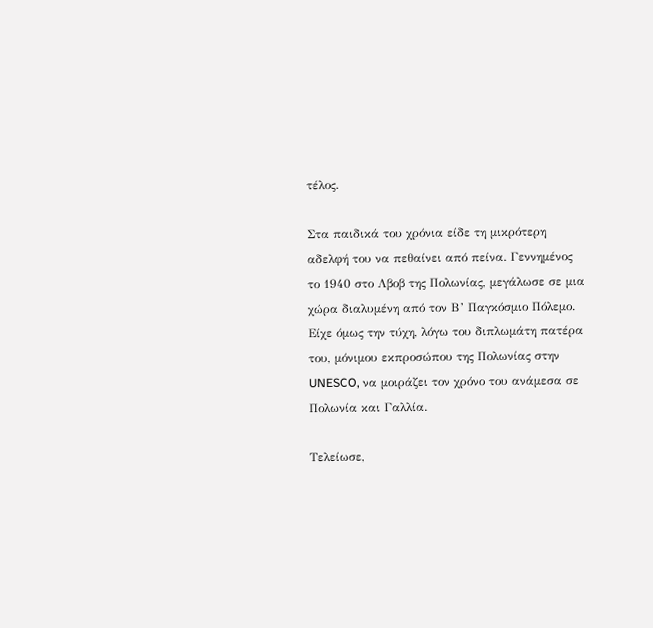τέλος.

Στα παιδικά του χρόνια είδε τη μικρότερη αδελφή του να πεθαίνει από πείνα. Γεννημένος το 1940 στο Λβοβ της Πολωνίας, μεγάλωσε σε μια χώρα διαλυμένη από τον Β’ Παγκόσμιο Πόλεμο. Είχε όμως την τύχη, λόγω του διπλωμάτη πατέρα του, μόνιμου εκπροσώπου της Πολωνίας στην UNESCO, να μοιράζει τον χρόνο του ανάμεσα σε Πολωνία και Γαλλία.

Τελείωσε,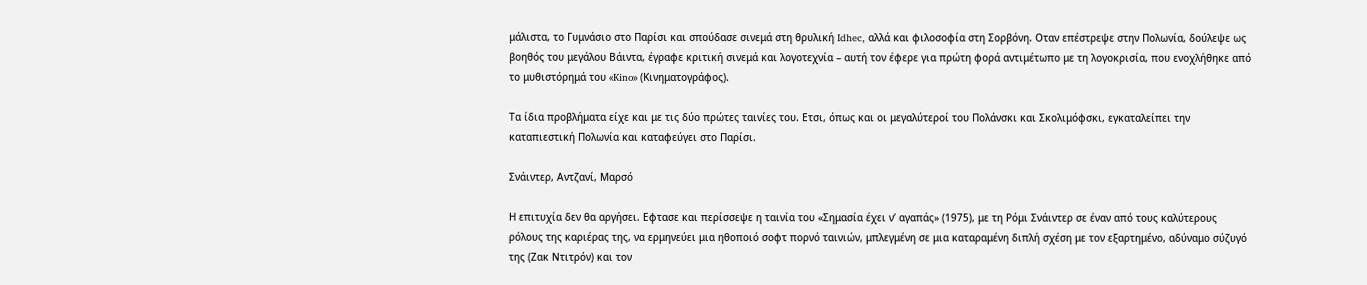μάλιστα, το Γυμνάσιο στο Παρίσι και σπούδασε σινεμά στη θρυλική Idhec, αλλά και φιλοσοφία στη Σορβόνη. Οταν επέστρεψε στην Πολωνία, δούλεψε ως βοηθός του μεγάλου Βάιντα, έγραφε κριτική σινεμά και λογοτεχνία – αυτή τον έφερε για πρώτη φορά αντιμέτωπο με τη λογοκρισία, που ενοχλήθηκε από το μυθιστόρημά του «Kino» (Κινηματογράφος).

Τα ίδια προβλήματα είχε και με τις δύο πρώτες ταινίες του. Ετσι, όπως και οι μεγαλύτεροί του Πολάνσκι και Σκολιμόφσκι, εγκαταλείπει την καταπιεστική Πολωνία και καταφεύγει στο Παρίσι.

Σνάιντερ, Αντζανί, Μαρσό

Η επιτυχία δεν θα αργήσει. Εφτασε και περίσσεψε η ταινία του «Σημασία έχει ν’ αγαπάς» (1975), με τη Ρόμι Σνάιντερ σε έναν από τους καλύτερους ρόλους της καριέρας της, να ερμηνεύει μια ηθοποιό σοφτ πορνό ταινιών, μπλεγμένη σε μια καταραμένη διπλή σχέση με τον εξαρτημένο, αδύναμο σύζυγό της (Ζακ Ντιτρόν) και τον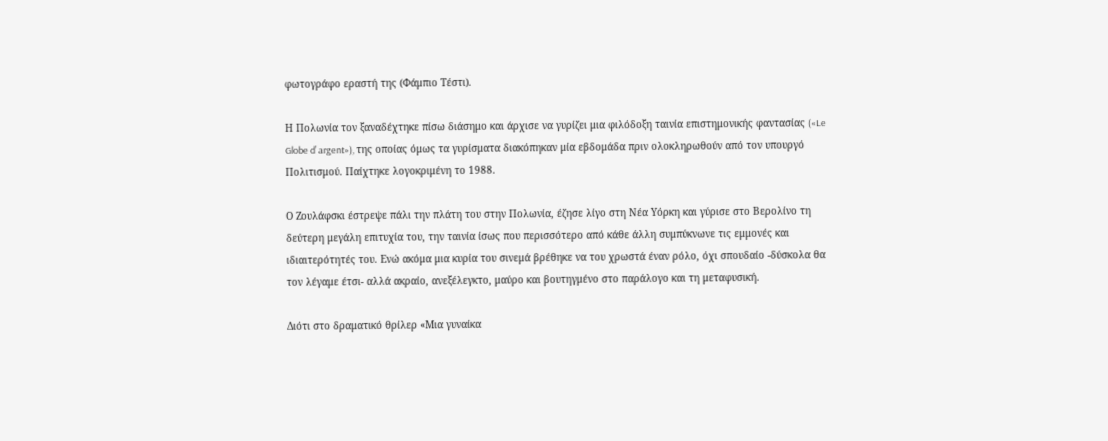φωτογράφο εραστή της (Φάμπιο Τέστι).

Η Πολωνία τον ξαναδέχτηκε πίσω διάσημο και άρχισε να γυρίζει μια φιλόδοξη ταινία επιστημονικής φαντασίας («Le Globe d’ argent»), της οποίας όμως τα γυρίσματα διακόπηκαν μία εβδομάδα πριν ολοκληρωθούν από τον υπουργό Πολιτισμού. Παίχτηκε λογοκριμένη το 1988.

Ο Ζουλάφσκι έστρεψε πάλι την πλάτη του στην Πολωνία, έζησε λίγο στη Νέα Υόρκη και γύρισε στο Βερολίνο τη δεύτερη μεγάλη επιτυχία του, την ταινία ίσως που περισσότερο από κάθε άλλη συμπύκνωνε τις εμμονές και ιδιαιτερότητές του. Ενώ ακόμα μια κυρία του σινεμά βρέθηκε να του χρωστά έναν ρόλο, όχι σπουδαίο -δύσκολα θα τον λέγαμε έτσι- αλλά ακραίο, ανεξέλεγκτο, μαύρο και βουτηγμένο στο παράλογο και τη μεταφυσική.

Διότι στο δραματικό θρίλερ «Μια γυναίκα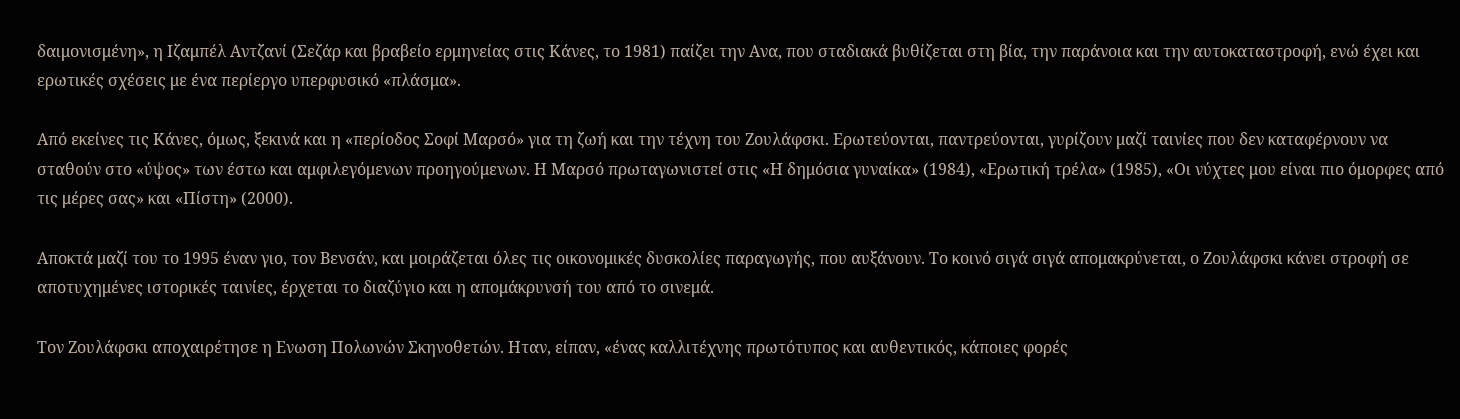δαιμονισμένη», η Ιζαμπέλ Αντζανί (Σεζάρ και βραβείο ερμηνείας στις Κάνες, το 1981) παίζει την Ανα, που σταδιακά βυθίζεται στη βία, την παράνοια και την αυτοκαταστροφή, ενώ έχει και ερωτικές σχέσεις με ένα περίεργο υπερφυσικό «πλάσμα».

Από εκείνες τις Κάνες, όμως, ξεκινά και η «περίοδος Σοφί Μαρσό» για τη ζωή και την τέχνη του Ζουλάφσκι. Ερωτεύονται, παντρεύονται, γυρίζουν μαζί ταινίες που δεν καταφέρνουν να σταθούν στο «ύψος» των έστω και αμφιλεγόμενων προηγούμενων. Η Μαρσό πρωταγωνιστεί στις «Η δημόσια γυναίκα» (1984), «Ερωτική τρέλα» (1985), «Οι νύχτες μου είναι πιο όμορφες από τις μέρες σας» και «Πίστη» (2000).

Αποκτά μαζί του το 1995 έναν γιο, τον Βενσάν, και μοιράζεται όλες τις οικονομικές δυσκολίες παραγωγής, που αυξάνουν. Το κοινό σιγά σιγά απομακρύνεται, ο Ζουλάφσκι κάνει στροφή σε αποτυχημένες ιστορικές ταινίες, έρχεται το διαζύγιο και η απομάκρυνσή του από το σινεμά.

Τον Ζουλάφσκι αποχαιρέτησε η Ενωση Πολωνών Σκηνοθετών. Ηταν, είπαν, «ένας καλλιτέχνης πρωτότυπος και αυθεντικός, κάποιες φορές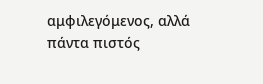αμφιλεγόμενος, αλλά πάντα πιστός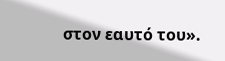στον εαυτό του».